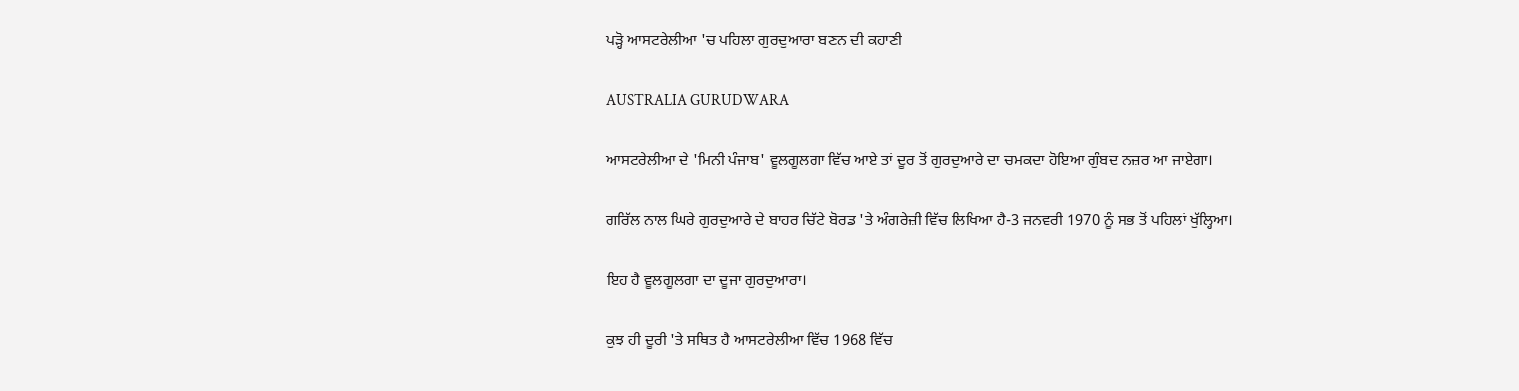ਪੜ੍ਹੋ ਆਸਟਰੇਲੀਆ 'ਚ ਪਹਿਲਾ ਗੁਰਦੁਆਰਾ ਬਣਨ ਦੀ ਕਹਾਣੀ

AUSTRALIA GURUDWARA

ਆਸਟਰੇਲੀਆ ਦੇ 'ਮਿਨੀ ਪੰਜਾਬ' ਵੂਲਗੂਲਗਾ ਵਿੱਚ ਆਏ ਤਾਂ ਦੂਰ ਤੋਂ ਗੁਰਦੁਆਰੇ ਦਾ ਚਮਕਦਾ ਹੋਇਆ ਗੁੰਬਦ ਨਜ਼ਰ ਆ ਜਾਏਗਾ।

ਗਰਿੱਲ ਨਾਲ ਘਿਰੇ ਗੁਰਦੁਆਰੇ ਦੇ ਬਾਹਰ ਚਿੱਟੇ ਬੋਰਡ 'ਤੇ ਅੰਗਰੇਜ਼ੀ ਵਿੱਚ ਲਿਖਿਆ ਹੈ-3 ਜਨਵਰੀ 1970 ਨੂੰ ਸਭ ਤੋਂ ਪਹਿਲਾਂ ਖੁੱਲ੍ਹਿਆ।

ਇਹ ਹੈ ਵੂਲਗੂਲਗਾ ਦਾ ਦੂਜਾ ਗੁਰਦੁਆਰਾ।

ਕੁਝ ਹੀ ਦੂਰੀ 'ਤੇ ਸਥਿਤ ਹੈ ਆਸਟਰੇਲੀਆ ਵਿੱਚ 1968 ਵਿੱਚ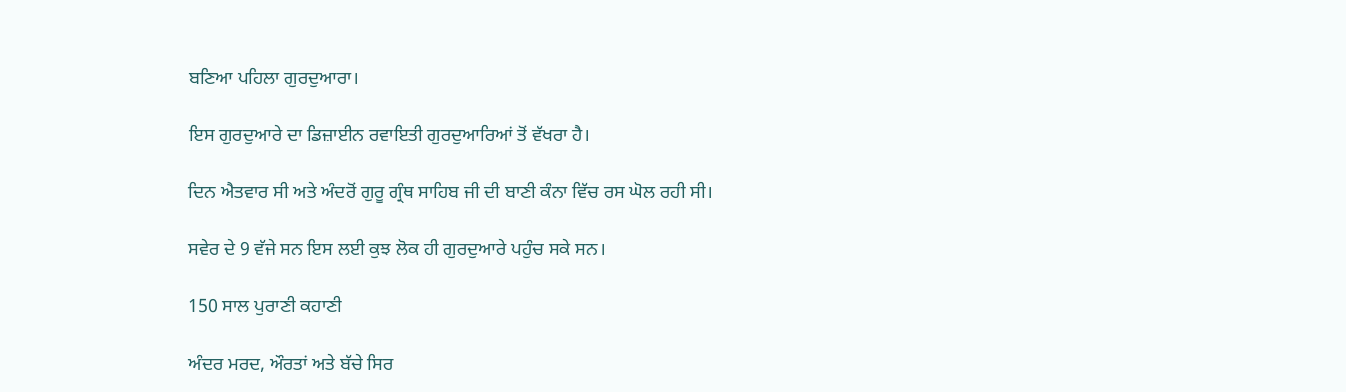ਬਣਿਆ ਪਹਿਲਾ ਗੁਰਦੁਆਰਾ।

ਇਸ ਗੁਰਦੁਆਰੇ ਦਾ ਡਿਜ਼ਾਈਨ ਰਵਾਇਤੀ ਗੁਰਦੁਆਰਿਆਂ ਤੋਂ ਵੱਖਰਾ ਹੈ।

ਦਿਨ ਐਤਵਾਰ ਸੀ ਅਤੇ ਅੰਦਰੋਂ ਗੁਰੂ ਗ੍ਰੰਥ ਸਾਹਿਬ ਜੀ ਦੀ ਬਾਣੀ ਕੰਨਾ ਵਿੱਚ ਰਸ ਘੋਲ ਰਹੀ ਸੀ।

ਸਵੇਰ ਦੇ 9 ਵੱਜੇ ਸਨ ਇਸ ਲਈ ਕੁਝ ਲੋਕ ਹੀ ਗੁਰਦੁਆਰੇ ਪਹੁੰਚ ਸਕੇ ਸਨ।

150 ਸਾਲ ਪੁਰਾਣੀ ਕਹਾਣੀ

ਅੰਦਰ ਮਰਦ, ਔਰਤਾਂ ਅਤੇ ਬੱਚੇ ਸਿਰ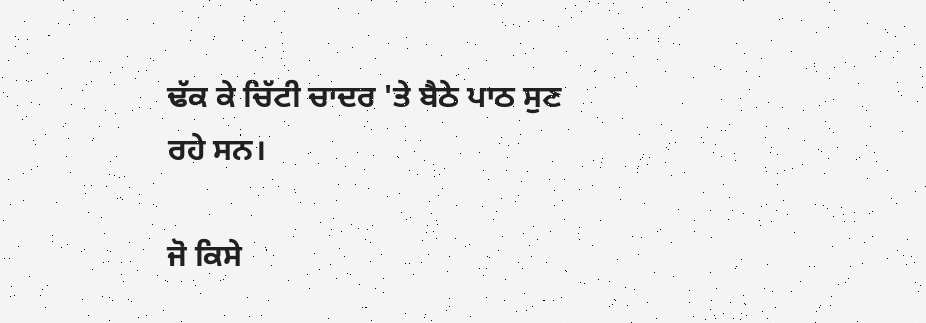ਢੱਕ ਕੇ ਚਿੱਟੀ ਚਾਦਰ 'ਤੇ ਬੈਠੇ ਪਾਠ ਸੁਣ ਰਹੇ ਸਨ।

ਜੋ ਕਿਸੇ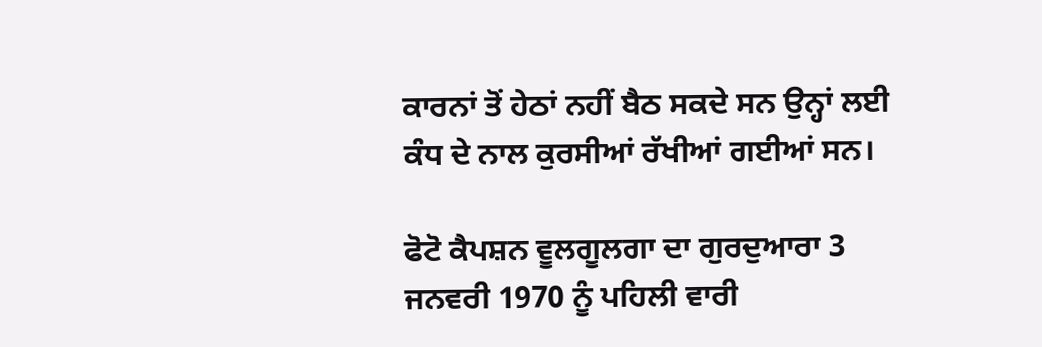ਕਾਰਨਾਂ ਤੋਂ ਹੇਠਾਂ ਨਹੀਂ ਬੈਠ ਸਕਦੇ ਸਨ ਉਨ੍ਹਾਂ ਲਈ ਕੰਧ ਦੇ ਨਾਲ ਕੁਰਸੀਆਂ ਰੱਖੀਆਂ ਗਈਆਂ ਸਨ।

ਫੋਟੋ ਕੈਪਸ਼ਨ ਵੂਲਗੂਲਗਾ ਦਾ ਗੁਰਦੁਆਰਾ 3 ਜਨਵਰੀ 1970 ਨੂੰ ਪਹਿਲੀ ਵਾਰੀ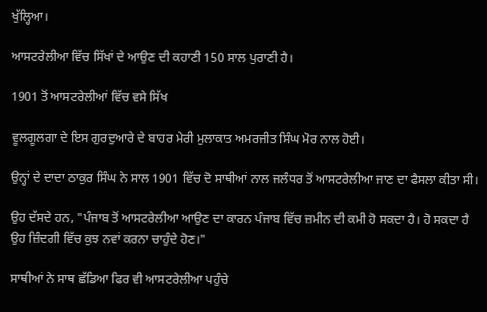ਖੁੱਲ੍ਹਿਆ।

ਆਸਟਰੇਲੀਆ ਵਿੱਚ ਸਿੱਖਾਂ ਦੇ ਆਉਣ ਦੀ ਕਹਾਣੀ 150 ਸਾਲ ਪੁਰਾਣੀ ਹੈ।

1901 ਤੋਂ ਆਸਟਰੇਲੀਆਂ ਵਿੱਚ ਵਸੇ ਸਿੱਖ

ਵੂਲਗੂਲਗਾ ਦੇ ਇਸ ਗੁਰਦੁਆਰੇ ਦੇ ਬਾਹਰ ਮੇਰੀ ਮੁਲਾਕਾਤ ਅਮਰਜੀਤ ਸਿੰਘ ਮੋਰ ਨਾਲ ਹੋਈ।

ਉਨ੍ਹਾਂ ਦੇ ਦਾਦਾ ਠਾਕੁਰ ਸਿੰਘ ਨੇ ਸਾਲ 1901 ਵਿੱਚ ਦੋ ਸਾਥੀਆਂ ਨਾਲ ਜਲੰਧਰ ਤੋਂ ਆਸਟਰੇਲੀਆ ਜਾਣ ਦਾ ਫੈਸਲਾ ਕੀਤਾ ਸੀ।

ਉਹ ਦੱਸਦੇ ਹਨ, "ਪੰਜਾਬ ਤੋਂ ਆਸਟਰੇਲੀਆ ਆਉਣ ਦਾ ਕਾਰਨ ਪੰਜਾਬ ਵਿੱਚ ਜ਼ਮੀਨ ਦੀ ਕਮੀ ਹੋ ਸਕਦਾ ਹੈ। ਹੋ ਸਕਦਾ ਹੈ ਉਹ ਜ਼ਿੰਦਗੀ ਵਿੱਚ ਕੁਝ ਨਵਾਂ ਕਰਨਾ ਚਾਹੁੰਦੇ ਹੋਣ।"

ਸਾਥੀਆਂ ਨੇ ਸਾਥ ਛੱਡਿਆ ਫਿਰ ਵੀ ਆਸਟਰੇਲੀਆ ਪਹੁੰਚੇ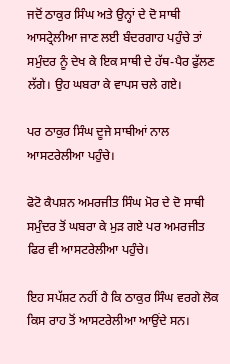ਜਦੋਂ ਠਾਕੁਰ ਸਿੰਘ ਅਤੇ ਉਨ੍ਹਾਂ ਦੇ ਦੋ ਸਾਥੀ ਆਸਟ੍ਰੇਲੀਆ ਜਾਣ ਲਈ ਬੰਦਰਗਾਹ ਪਹੁੰਚੇ ਤਾਂ ਸਮੁੰਦਰ ਨੂੰ ਦੇਖ ਕੇ ਇਕ ਸਾਥੀ ਦੇ ਹੱਥ-ਪੈਰ ਫੁੱਲਣ ਲੱਗੇ। ਉਹ ਘਬਰਾ ਕੇ ਵਾਪਸ ਚਲੇ ਗਏ।

ਪਰ ਠਾਕੁਰ ਸਿੰਘ ਦੂਜੇ ਸਾਥੀਆਂ ਨਾਲ ਆਸਟਰੇਲੀਆ ਪਹੁੰਚੇ।

ਫੋਟੋ ਕੈਪਸ਼ਨ ਅਮਰਜੀਤ ਸਿੰਘ ਮੋਰ ਦੇ ਦੋ ਸਾਥੀ ਸਮੁੰਦਰ ਤੋਂ ਘਬਰਾ ਕੇ ਮੁੜ ਗਏ ਪਰ ਅਮਰਜੀਤ ਫਿਰ ਵੀ ਆਸਟਰੇਲੀਆ ਪਹੁੰਚੇ।

ਇਹ ਸਪੱਸ਼ਟ ਨਹੀਂ ਹੈ ਕਿ ਠਾਕੁਰ ਸਿੰਘ ਵਰਗੇ ਲੋਕ ਕਿਸ ਰਾਹ ਤੋਂ ਆਸਟਰੇਲੀਆ ਆਉਂਦੇ ਸਨ।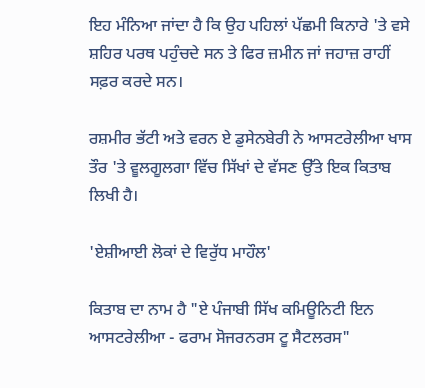ਇਹ ਮੰਨਿਆ ਜਾਂਦਾ ਹੈ ਕਿ ਉਹ ਪਹਿਲਾਂ ਪੱਛਮੀ ਕਿਨਾਰੇ 'ਤੇ ਵਸੇ ਸ਼ਹਿਰ ਪਰਥ ਪਹੁੰਚਦੇ ਸਨ ਤੇ ਫਿਰ ਜ਼ਮੀਨ ਜਾਂ ਜਹਾਜ਼ ਰਾਹੀਂ ਸਫ਼ਰ ਕਰਦੇ ਸਨ।

ਰਸ਼ਮੀਰ ਭੱਟੀ ਅਤੇ ਵਰਨ ਏ ਡੁਸੇਨਬੇਰੀ ਨੇ ਆਸਟਰੇਲੀਆ ਖਾਸ ਤੌਰ 'ਤੇ ਵੂਲਗੂਲਗਾ ਵਿੱਚ ਸਿੱਖਾਂ ਦੇ ਵੱਸਣ ਉੱਤੇ ਇਕ ਕਿਤਾਬ ਲਿਖੀ ਹੈ।

'ਏਸ਼ੀਆਈ ਲੋਕਾਂ ਦੇ ਵਿਰੁੱਧ ਮਾਹੌਲ'

ਕਿਤਾਬ ਦਾ ਨਾਮ ਹੈ "ਏ ਪੰਜਾਬੀ ਸਿੱਖ ਕਮਿਊਨਿਟੀ ਇਨ ਆਸਟਰੇਲੀਆ - ਫਰਾਮ ਸੋਜਰਨਰਸ ਟੂ ਸੈਟਲਰਸ"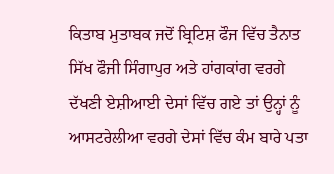ਕਿਤਾਬ ਮੁਤਾਬਕ ਜਦੋਂ ਬ੍ਰਿਟਿਸ਼ ਫੌਜ ਵਿੱਚ ਤੈਨਾਤ ਸਿੱਖ ਫੌਜੀ ਸਿੰਗਾਪੁਰ ਅਤੇ ਹਾਂਗਕਾਂਗ ਵਰਗੇ ਦੱਖਣੀ ਏਸ਼ੀਆਈ ਦੇਸਾਂ ਵਿੱਚ ਗਏ ਤਾਂ ਉਨ੍ਹਾਂ ਨੂੰ ਆਸਟਰੇਲੀਆ ਵਰਗੇ ਦੇਸਾਂ ਵਿੱਚ ਕੰਮ ਬਾਰੇ ਪਤਾ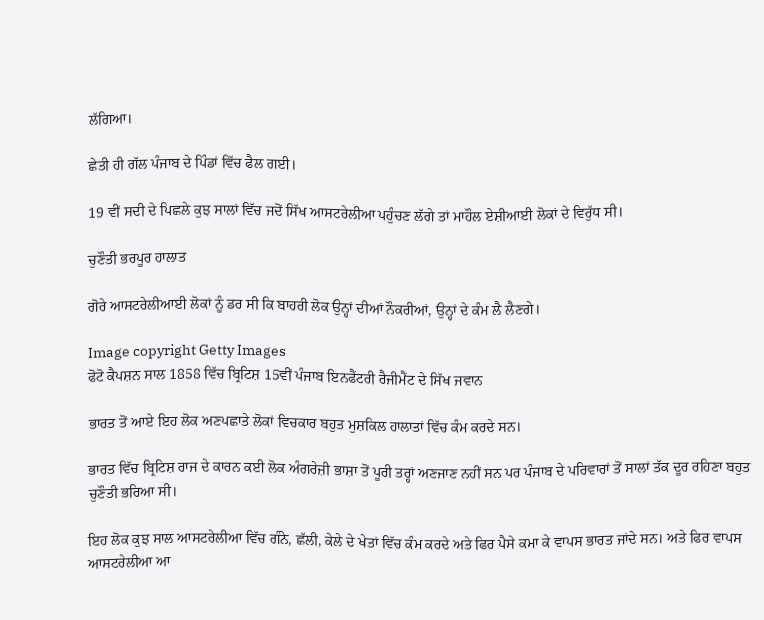ਲੱਗਿਆ।

ਛੇਤੀ ਹੀ ਗੱਲ ਪੰਜਾਬ ਦੇ ਪਿੰਡਾਂ ਵਿੱਚ ਫੈਲ ਗਈ।

19 ਵੀਂ ਸਦੀ ਦੇ ਪਿਛਲੇ ਕੁਝ ਸਾਲਾਂ ਵਿੱਚ ਜਦੋਂ ਸਿੱਖ ਆਸਟਰੇਲੀਆ ਪਹੁੰਚਣ ਲੱਗੇ ਤਾਂ ਮਾਹੌਲ ਏਸ਼ੀਆਈ ਲੋਕਾਂ ਦੇ ਵਿਰੁੱਧ ਸੀ।

ਚੁਣੌਤੀ ਭਰਪੂਰ ਹਾਲਾਤ

ਗੋਰੇ ਆਸਟਰੇਲੀਆਈ ਲੋਕਾਂ ਨੂੰ ਡਰ ਸੀ ਕਿ ਬਾਹਰੀ ਲੋਕ ਉਨ੍ਹਾਂ ਦੀਆਂ ਨੌਕਰੀਆਂ, ਉਨ੍ਹਾਂ ਦੇ ਕੰਮ ਲੈ ਲੈਣਗੇ।

Image copyright Getty Images
ਫੋਟੋ ਕੈਪਸ਼ਨ ਸਾਲ 1858 ਵਿੱਚ ਬ੍ਰਿਟਿਸ਼ 15ਵੀਂ ਪੰਜਾਬ ਇਨਫੈਂਟਰੀ ਰੈਜੀਮੈਂਟ ਦੇ ਸਿੱਖ ਜਵਾਨ

ਭਾਰਤ ਤੋਂ ਆਏ ਇਹ ਲੋਕ ਅਣਪਛਾਤੇ ਲੋਕਾਂ ਵਿਚਕਾਰ ਬਹੁਤ ਮੁਸ਼ਕਿਲ ਹਾਲਾਤਾਂ ਵਿੱਚ ਕੰਮ ਕਰਦੇ ਸਨ।

ਭਾਰਤ ਵਿੱਚ ਬ੍ਰਿਟਿਸ਼ ਰਾਜ ਦੇ ਕਾਰਨ ਕਈ ਲੋਕ ਅੰਗਰੇਜ਼ੀ ਭਾਸ਼ਾ ਤੋਂ ਪੂਰੀ ਤਰ੍ਹਾਂ ਅਣਜਾਣ ਨਹੀਂ ਸਨ ਪਰ ਪੰਜਾਬ ਦੇ ਪਰਿਵਾਰਾਂ ਤੋਂ ਸਾਲਾਂ ਤੱਕ ਦੂਰ ਰਹਿਣਾ ਬਹੁਤ ਚੁਣੌਤੀ ਭਰਿਆ ਸੀ।

ਇਹ ਲੋਕ ਕੁਝ ਸਾਲ ਆਸਟਰੇਲੀਆ ਵਿੱਚ ਗੰਨੇ, ਛੱਲੀ, ਕੇਲੇ ਦੇ ਖੇਤਾਂ ਵਿੱਚ ਕੰਮ ਕਰਦੇ ਅਤੇ ਫਿਰ ਪੈਸੇ ਕਮਾ ਕੇ ਵਾਪਸ ਭਾਰਤ ਜਾਂਦੇ ਸਨ। ਅਤੇ ਫਿਰ ਵਾਪਸ ਆਸਟਰੇਲੀਆ ਆ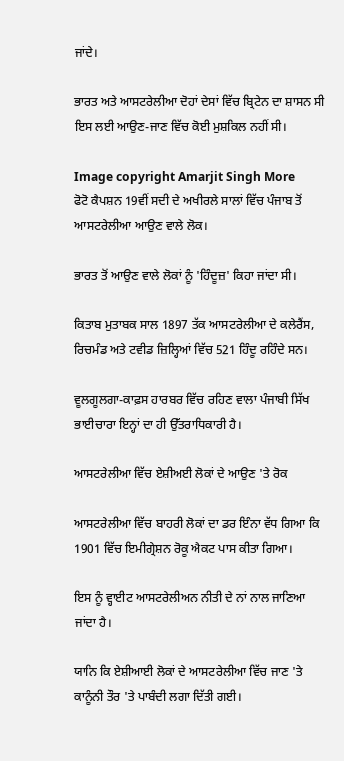ਜਾਂਦੇ।

ਭਾਰਤ ਅਤੇ ਆਸਟਰੇਲੀਆ ਦੋਹਾਂ ਦੇਸਾਂ ਵਿੱਚ ਬ੍ਰਿਟੇਨ ਦਾ ਸ਼ਾਸਨ ਸੀ ਇਸ ਲਈ ਆਉਣ-ਜਾਣ ਵਿੱਚ ਕੋਈ ਮੁਸ਼ਕਿਲ ਨਹੀਂ ਸੀ।

Image copyright Amarjit Singh More
ਫੋਟੋ ਕੈਪਸ਼ਨ 19ਵੀਂ ਸਦੀ ਦੇ ਅਖੀਰਲੇ ਸਾਲਾਂ ਵਿੱਚ ਪੰਜਾਬ ਤੋਂ ਆਸਟਰੇਲੀਆ ਆਉਣ ਵਾਲੇ ਲੋਕ।

ਭਾਰਤ ਤੋਂ ਆਉਣ ਵਾਲੇ ਲੋਕਾਂ ਨੂੰ 'ਹਿੰਦੂਜ਼' ਕਿਹਾ ਜਾਂਦਾ ਸੀ।

ਕਿਤਾਬ ਮੁਤਾਬਕ ਸਾਲ 1897 ਤੱਕ ਆਸਟਰੇਲੀਆ ਦੇ ਕਲੇਰੈਂਸ, ਰਿਚਮੰਡ ਅਤੇ ਟਵੀਡ ਜ਼ਿਲ੍ਹਿਆਂ ਵਿੱਚ 521 ਹਿੰਦੂ ਰਹਿੰਦੇ ਸਨ।

ਵੂਲਗੂਲਗਾ-ਕਾਫ਼ਸ ਹਾਰਬਰ ਵਿੱਚ ਰਹਿਣ ਵਾਲਾ ਪੰਜਾਬੀ ਸਿੱਖ ਭਾਈਚਾਰਾ ਇਨ੍ਹਾਂ ਦਾ ਹੀ ਉੱਤਰਾਧਿਕਾਰੀ ਹੈ।

ਆਸਟਰੇਲੀਆ ਵਿੱਚ ਏਸ਼ੀਅਈ ਲੋਕਾਂ ਦੇ ਆਉਣ 'ਤੇ ਰੋਕ

ਆਸਟਰੇਲੀਆ ਵਿੱਚ ਬਾਹਰੀ ਲੋਕਾਂ ਦਾ ਡਰ ਇੰਨਾ ਵੱਧ ਗਿਆ ਕਿ 1901 ਵਿੱਚ ਇਮੀਗ੍ਰੇਸ਼ਨ ਰੋਕੂ ਐਕਟ ਪਾਸ ਕੀਤਾ ਗਿਆ।

ਇਸ ਨੂੰ ਵ੍ਹਾਈਟ ਆਸਟਰੇਲੀਅਨ ਨੀਤੀ ਦੇ ਨਾਂ ਨਾਲ ਜਾਣਿਆ ਜਾਂਦਾ ਹੈ।

ਯਾਨਿ ਕਿ ਏਸ਼ੀਆਈ ਲੋਕਾਂ ਦੇ ਆਸਟਰੇਲੀਆ ਵਿੱਚ ਜਾਣ 'ਤੇ ਕਾਨੂੰਨੀ ਤੌਰ 'ਤੇ ਪਾਬੰਦੀ ਲਗਾ ਦਿੱਤੀ ਗਈ।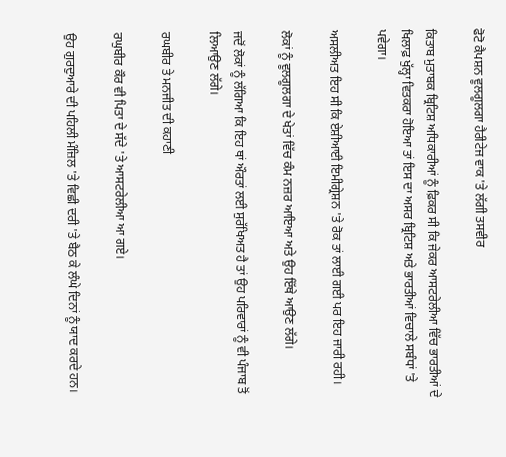ਫੋਟੋ ਕੈਪਸ਼ਨ ਵੂਲਗੂਲਗਾ ਹੈਰੀਟੇਜ ਵਾਕ 'ਤੇ ਲੱਗੀ ਤਸਵੀਰ

ਕਿਤਾਬ ਮੁਤਾਬਕ ਬ੍ਰਿਟਿਸ਼ ਅਧਿਕਾਰੀਆਂ ਨੂੰ ਫ਼ਿਕਰ ਸੀ ਕਿ ਜੇਕਰ ਆਸਟਰੇਲੀਆ ਵਿੱਚ ਭਾਰਤੀਆਂ ਦੇ ਖਿਲਾਫ਼ ਖੁੱਲ੍ਹਾ ਵਿਤਕਰਾ ਹੋਇਆ ਤਾਂ ਇਸ ਦਾ ਅਸਰ ਬ੍ਰਿਟਿਸ਼ ਅਤੇ ਭਾਰਤੀਆਂ ਵਿਚਾਲੇ ਸਬੰਧਾਂ 'ਤੇ ਪਵੇਗਾ।

ਅਸਲੀਅਤ ਇਹ ਸੀ ਕਿ ਏਸ਼ੀਆਈ ਇਮੀਗ੍ਰੇਸ਼ਨ 'ਤੇ ਰੋਕ ਤਾਂ ਲਾਈ ਗਈ ਪਰ ਇਹ ਜਾਰੀ ਰਹੀ।

ਲੋਕਾਂ ਨੂੰ ਵੂਲਗੂਲਗਾ ਦੇ ਖੇਤਾਂ ਵਿੱਚ ਕੰਮ ਨਜ਼ਰ ਆਇਆ ਅਤੇ ਉਹ ਇੱਥੇ ਆਉਣ ਲੱਗੇ।

ਜਦੋਂ ਲੋਕਾਂ ਨੂੰ ਲੱਗਿਆ ਕਿ ਇਹ ਥਾਂ ਔਰਤਾਂ ਲਈ ਸੁਰੱਖਿਅਤ ਹੈ ਤਾਂ ਉਹ ਪਰਿਵਾਰਾਂ ਨੂੰ ਵੀ ਪੰਜਾਬ ਤੋਂ ਲਿਆਉਣ ਲੱਗੇ।

ਰਘਬੀਰ ਤੇ ਮਨਜੀਤ ਦੀ ਕਹਾਣੀ

ਰਘੁਬੀਰ ਕੌਰ ਵੀ ਪਿਤਾ ਦੇ ਸੱਦੇ 'ਤੇ ਆਸਟਰੇਲੀਆ ਆ ਗਏ।

ਉਹ ਗੁਰਦੁਆਰੇ ਦੀ ਪਹਿਲੀ ਮੰਜ਼ਿਲ 'ਤੇ ਵਿਛੀ ਦਰੀ 'ਤੇ ਬੈਠ ਕੇ ਲੰਘੇ ਦਿਨਾਂ ਨੂੰ ਯਾਦ ਕਰਦੇ ਹਨ।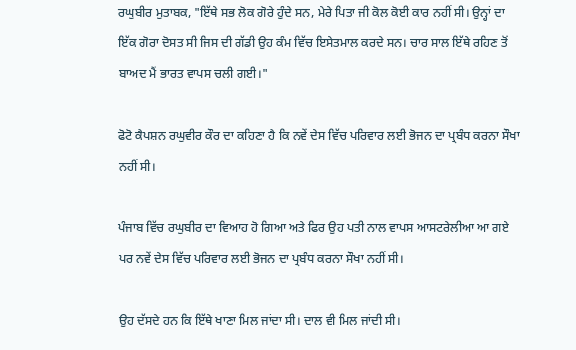ਰਘੁਬੀਰ ਮੁਤਾਬਕ, "ਇੱਥੇ ਸਭ ਲੋਕ ਗੋਰੇ ਹੁੰਦੇ ਸਨ, ਮੇਰੇ ਪਿਤਾ ਜੀ ਕੋਲ ਕੋਈ ਕਾਰ ਨਹੀਂ ਸੀ। ਉਨ੍ਹਾਂ ਦਾ ਇੱਕ ਗੋਰਾ ਦੋਸਤ ਸੀ ਜਿਸ ਦੀ ਗੱਡੀ ਉਹ ਕੰਮ ਵਿੱਚ ਇਸੇਤਮਾਲ ਕਰਦੇ ਸਨ। ਚਾਰ ਸਾਲ ਇੱਥੇ ਰਹਿਣ ਤੋਂ ਬਾਅਦ ਮੈਂ ਭਾਰਤ ਵਾਪਸ ਚਲੀ ਗਈ।"

ਫੋਟੋ ਕੈਪਸ਼ਨ ਰਘੁਵੀਰ ਕੌਰ ਦਾ ਕਹਿਣਾ ਹੈ ਕਿ ਨਵੇਂ ਦੇਸ ਵਿੱਚ ਪਰਿਵਾਰ ਲਈ ਭੋਜਨ ਦਾ ਪ੍ਰਬੰਧ ਕਰਨਾ ਸੌਖਾ ਨਹੀਂ ਸੀ।

ਪੰਜਾਬ ਵਿੱਚ ਰਘੁਬੀਰ ਦਾ ਵਿਆਹ ਹੋ ਗਿਆ ਅਤੇ ਫਿਰ ਉਹ ਪਤੀ ਨਾਲ ਵਾਪਸ ਆਸਟਰੇਲੀਆ ਆ ਗਏ ਪਰ ਨਵੇਂ ਦੇਸ ਵਿੱਚ ਪਰਿਵਾਰ ਲਈ ਭੋਜਨ ਦਾ ਪ੍ਰਬੰਧ ਕਰਨਾ ਸੌਖਾ ਨਹੀਂ ਸੀ।

ਉਹ ਦੱਸਦੇ ਹਨ ਕਿ ਇੱਥੇ ਖਾਣਾ ਮਿਲ ਜਾਂਦਾ ਸੀ। ਦਾਲ ਵੀ ਮਿਲ ਜਾਂਦੀ ਸੀ।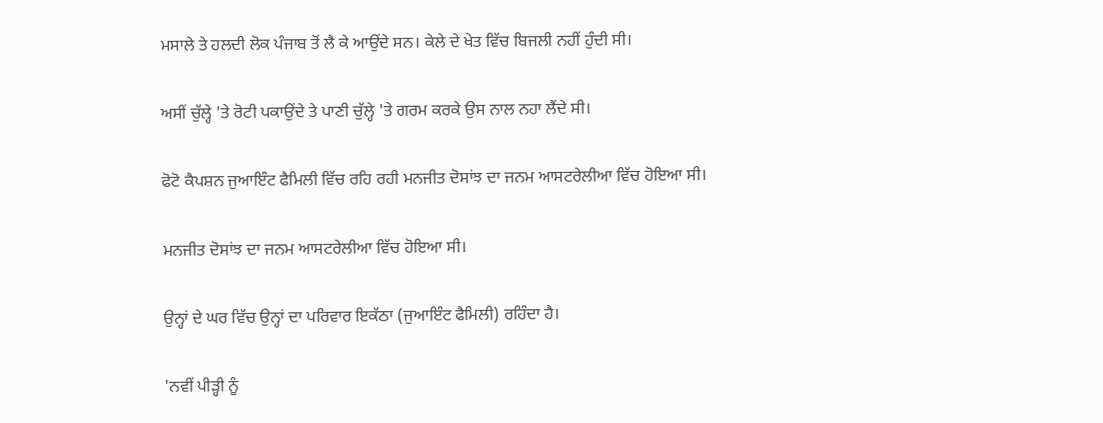ਮਸਾਲੇ ਤੇ ਹਲਦੀ ਲੋਕ ਪੰਜਾਬ ਤੋਂ ਲੈ ਕੇ ਆਉਂਦੇ ਸਨ। ਕੇਲੇ ਦੇ ਖੇਤ ਵਿੱਚ ਬਿਜਲੀ ਨਹੀਂ ਹੁੰਦੀ ਸੀ।

ਅਸੀਂ ਚੁੱਲ੍ਹੇ 'ਤੇ ਰੋਟੀ ਪਕਾਉਂਦੇ ਤੇ ਪਾਣੀ ਚੁੱਲ੍ਹੇ 'ਤੇ ਗਰਮ ਕਰਕੇ ਉਸ ਨਾਲ ਨਹਾ ਲੈਂਦੇ ਸੀ।

ਫੋਟੋ ਕੈਪਸ਼ਨ ਜੁਆਇੰਟ ਫੈਮਿਲੀ ਵਿੱਚ ਰਹਿ ਰਹੀ ਮਨਜੀਤ ਦੋਸਾਂਝ ਦਾ ਜਨਮ ਆਸਟਰੇਲੀਆ ਵਿੱਚ ਹੋਇਆ ਸੀ।

ਮਨਜੀਤ ਦੋਸਾਂਝ ਦਾ ਜਨਮ ਆਸਟਰੇਲੀਆ ਵਿੱਚ ਹੋਇਆ ਸੀ।

ਉਨ੍ਹਾਂ ਦੇ ਘਰ ਵਿੱਚ ਉਨ੍ਹਾਂ ਦਾ ਪਰਿਵਾਰ ਇਕੱਠਾ (ਜੁਆਇੰਟ ਫੈਮਿਲੀ) ਰਹਿੰਦਾ ਹੈ।

'ਨਵੀਂ ਪੀੜ੍ਹੀ ਨੂੰ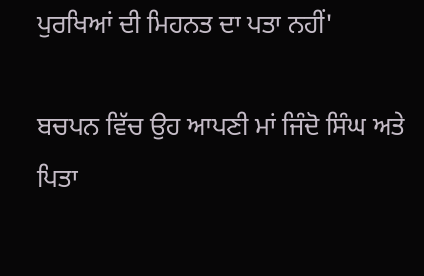ਪੁਰਖਿਆਂ ਦੀ ਮਿਹਨਤ ਦਾ ਪਤਾ ਨਹੀਂ'

ਬਚਪਨ ਵਿੱਚ ਉਹ ਆਪਣੀ ਮਾਂ ਜਿੰਦੋ ਸਿੰਘ ਅਤੇ ਪਿਤਾ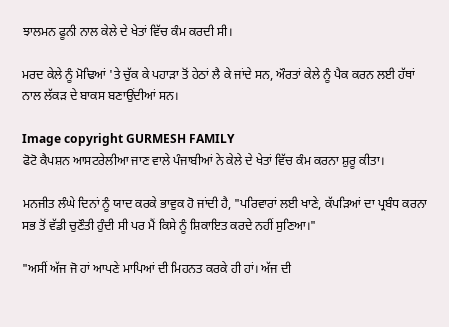ਝਾਲਮਨ ਫੂਨੀ ਨਾਲ ਕੇਲੇ ਦੇ ਖੇਤਾਂ ਵਿੱਚ ਕੰਮ ਕਰਦੀ ਸੀ।

ਮਰਦ ਕੇਲੇ ਨੂੰ ਮੋਢਿਆਂ 'ਤੇ ਚੁੱਕ ਕੇ ਪਹਾੜਾ ਤੋਂ ਹੇਠਾਂ ਲੈ ਕੇ ਜਾਂਦੇ ਸਨ, ਔਰਤਾਂ ਕੇਲੇ ਨੂੰ ਪੈਕ ਕਰਨ ਲਈ ਹੱਥਾਂ ਨਾਲ ਲੱਕੜ ਦੇ ਬਾਕਸ ਬਣਾਉਂਦੀਆਂ ਸਨ।

Image copyright GURMESH FAMILY
ਫੋਟੋ ਕੈਪਸ਼ਨ ਆਸਟਰੇਲੀਆ ਜਾਣ ਵਾਲੇ ਪੰਜਾਬੀਆਂ ਨੇ ਕੇਲੇ ਦੇ ਖੇਤਾਂ ਵਿੱਚ ਕੰਮ ਕਰਨਾ ਸ਼ੁਰੂ ਕੀਤਾ।

ਮਨਜੀਤ ਲੰਘੇ ਦਿਨਾਂ ਨੂੰ ਯਾਦ ਕਰਕੇ ਭਾਵੁਕ ਹੋ ਜਾਂਦੀ ਹੈ, "ਪਰਿਵਾਰਾਂ ਲਈ ਖਾਣੇ, ਕੱਪੜਿਆਂ ਦਾ ਪ੍ਰਬੰਧ ਕਰਨਾ ਸਭ ਤੋਂ ਵੱਡੀ ਚੁਣੌਤੀ ਹੁੰਦੀ ਸੀ ਪਰ ਮੈਂ ਕਿਸੇ ਨੂੰ ਸ਼ਿਕਾਇਤ ਕਰਦੇ ਨਹੀਂ ਸੁਣਿਆ।"

"ਅਸੀਂ ਅੱਜ ਜੋ ਹਾਂ ਆਪਣੇ ਮਾਪਿਆਂ ਦੀ ਮਿਹਨਤ ਕਰਕੇ ਹੀ ਹਾਂ। ਅੱਜ ਦੀ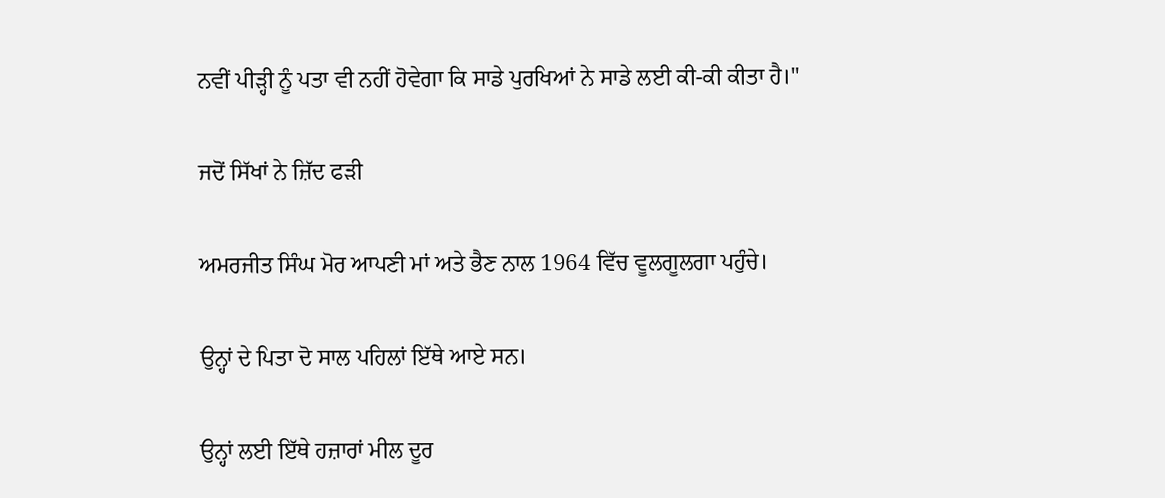ਨਵੀਂ ਪੀੜ੍ਹੀ ਨੂੰ ਪਤਾ ਵੀ ਨਹੀਂ ਹੋਵੇਗਾ ਕਿ ਸਾਡੇ ਪੁਰਖਿਆਂ ਨੇ ਸਾਡੇ ਲਈ ਕੀ-ਕੀ ਕੀਤਾ ਹੈ।"

ਜਦੋਂ ਸਿੱਖਾਂ ਨੇ ਜ਼ਿੱਦ ਫੜੀ

ਅਮਰਜੀਤ ਸਿੰਘ ਮੋਰ ਆਪਣੀ ਮਾਂ ਅਤੇ ਭੈਣ ਨਾਲ 1964 ਵਿੱਚ ਵੂਲਗੂਲਗਾ ਪਹੁੰਚੇ।

ਉਨ੍ਹਾਂ ਦੇ ਪਿਤਾ ਦੋ ਸਾਲ ਪਹਿਲਾਂ ਇੱਥੇ ਆਏ ਸਨ।

ਉਨ੍ਹਾਂ ਲਈ ਇੱਥੇ ਹਜ਼ਾਰਾਂ ਮੀਲ ਦੂਰ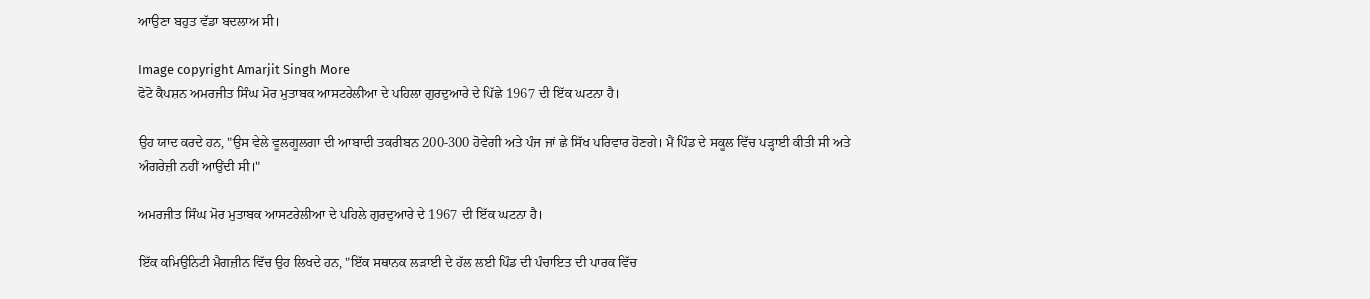ਆਉਣਾ ਬਹੁਤ ਵੱਡਾ ਬਦਲਾਅ ਸੀ।

Image copyright Amarjit Singh More
ਫੋਟੋ ਕੈਪਸ਼ਨ ਅਮਰਜੀਤ ਸਿੰਘ ਮੋਰ ਮੁਤਾਬਕ ਆਸਟਰੇਲੀਆ ਦੇ ਪਹਿਲਾ ਗੁਰਦੁਆਰੇ ਦੇ ਪਿੱਛੇ 1967 ਦੀ ਇੱਕ ਘਟਨਾ ਹੈ।

ਉਹ ਯਾਦ ਕਰਦੇ ਹਨ, "ਉਸ ਵੇਲੇ ਵੂਲਗੂਲਗਾ ਦੀ ਆਬਾਦੀ ਤਕਰੀਬਨ 200-300 ਹੋਵੇਗੀ ਅਤੇ ਪੰਜ ਜਾਂ ਛੇ ਸਿੱਖ ਪਰਿਵਾਰ ਹੋਣਗੇ। ਮੈਂ ਪਿੰਡ ਦੇ ਸਕੂਲ ਵਿੱਚ ਪੜ੍ਹਾਈ ਕੀਤੀ ਸੀ ਅਤੇ ਅੰਗਰੇਜ਼ੀ ਨਹੀਂ ਆਉਂਦੀ ਸੀ।"

ਅਮਰਜੀਤ ਸਿੰਘ ਮੋਰ ਮੁਤਾਬਕ ਆਸਟਰੇਲੀਆ ਦੇ ਪਹਿਲੇ ਗੁਰਦੁਆਰੇ ਦੇ 1967 ਦੀ ਇੱਕ ਘਟਨਾ ਹੈ।

ਇੱਕ ਕਮਿਉਨਿਟੀ ਮੈਗਜ਼ੀਨ ਵਿੱਚ ਉਹ ਲਿਖਦੇ ਹਨ, "ਇੱਕ ਸਥਾਨਕ ਲੜਾਈ ਦੇ ਹੱਲ ਲਈ ਪਿੰਡ ਦੀ ਪੰਚਾਇਤ ਦੀ ਪਾਰਕ ਵਿੱਚ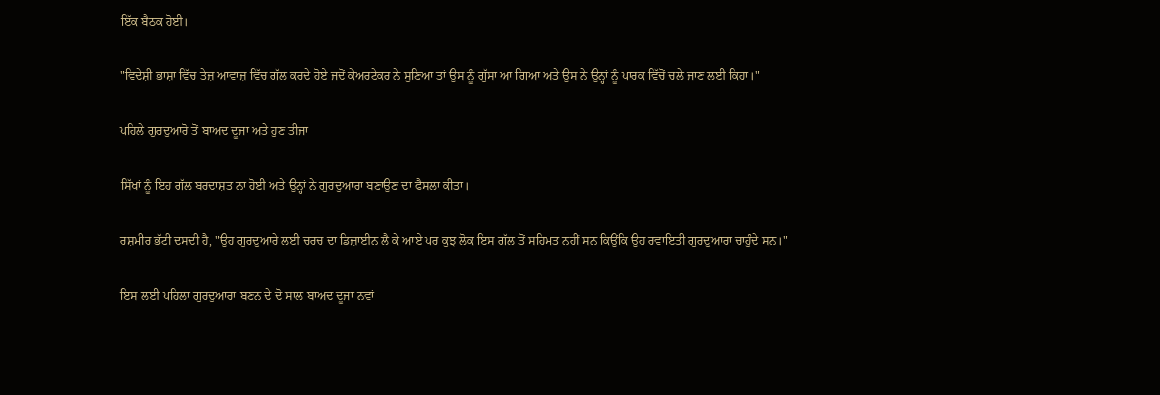ਇੱਕ ਬੈਠਕ ਹੋਈ।

"ਵਿਦੇਸ਼ੀ ਭਾਸ਼ਾ ਵਿੱਚ ਤੇਜ਼ ਆਵਾਜ਼ ਵਿੱਚ ਗੱਲ ਕਰਦੇ ਹੋਏ ਜਦੋਂ ਕੇਅਰਟੇਕਰ ਨੇ ਸੁਣਿਆ ਤਾਂ ਉਸ ਨੂੰ ਗੁੱਸਾ ਆ ਗਿਆ ਅਤੇ ਉਸ ਨੇ ਉਨ੍ਹਾਂ ਨੂੰ ਪਾਰਕ ਵਿੱਚੋਂ ਚਲੇ ਜਾਣ ਲਈ ਕਿਹਾ।"

ਪਹਿਲੇ ਗੁਰਦੁਆਰੋ ਤੋਂ ਬਾਅਦ ਦੂਜਾ ਅਤੇ ਹੁਣ ਤੀਜਾ

ਸਿੱਖਾਂ ਨੂੰ ਇਹ ਗੱਲ ਬਰਦਾਸ਼ਤ ਨਾ ਹੋਈ ਅਤੇ ਉਨ੍ਹਾਂ ਨੇ ਗੁਰਦੁਆਰਾ ਬਣਾਉਣ ਦਾ ਫੈਸਲਾ ਕੀਤਾ।

ਰਸ਼ਮੀਰ ਭੱਟੀ ਦਸਦੀ ਹੈ, "ਉਹ ਗੁਰਦੁਆਰੇ ਲਈ ਚਰਚ ਦਾ ਡਿਜ਼ਾਈਨ ਲੈ ਕੇ ਆਏ ਪਰ ਕੁਝ ਲੋਕ ਇਸ ਗੱਲ ਤੋਂ ਸਹਿਮਤ ਨਹੀਂ ਸਨ ਕਿਉਂਕਿ ਉਹ ਰਵਾਇਤੀ ਗੁਰਦੁਆਰਾ ਚਾਹੁੰਦੇ ਸਨ।"

ਇਸ ਲਈ ਪਹਿਲਾ ਗੁਰਦੁਆਰਾ ਬਣਨ ਦੇ ਦੋ ਸਾਲ ਬਾਅਦ ਦੂਜਾ ਨਵਾਂ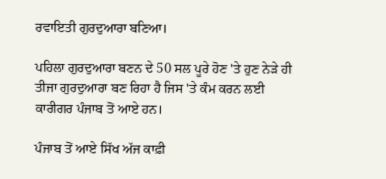ਰਵਾਇਤੀ ਗੁਰਦੁਆਰਾ ਬਣਿਆ।

ਪਹਿਲਾ ਗੁਰਦੁਆਰਾ ਬਣਨ ਦੇ 50 ਸਲ ਪੂਰੇ ਹੋਣ 'ਤੇ ਹੁਣ ਨੇੜੇ ਹੀ ਤੀਜਾ ਗੁਰਦੁਆਰਾ ਬਣ ਰਿਹਾ ਹੈ ਜਿਸ 'ਤੇ ਕੰਮ ਕਰਨ ਲਈ ਕਾਰੀਗਰ ਪੰਜਾਬ ਤੋਂ ਆਏ ਹਨ।

ਪੰਜਾਬ ਤੋਂ ਆਏ ਸਿੱਖ ਅੱਜ ਕਾਫ਼ੀ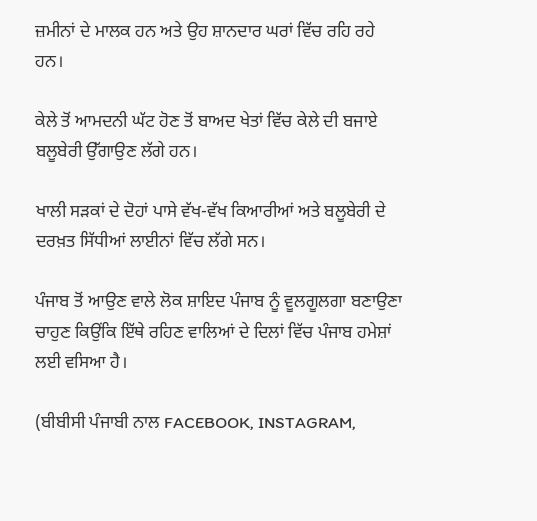ਜ਼ਮੀਨਾਂ ਦੇ ਮਾਲਕ ਹਨ ਅਤੇ ਉਹ ਸ਼ਾਨਦਾਰ ਘਰਾਂ ਵਿੱਚ ਰਹਿ ਰਹੇ ਹਨ।

ਕੇਲੇ ਤੋਂ ਆਮਦਨੀ ਘੱਟ ਹੋਣ ਤੋਂ ਬਾਅਦ ਖੇਤਾਂ ਵਿੱਚ ਕੇਲੇ ਦੀ ਬਜਾਏ ਬਲੂਬੇਰੀ ਉੱਗਾਉਣ ਲੱਗੇ ਹਨ।

ਖਾਲੀ ਸੜਕਾਂ ਦੇ ਦੋਹਾਂ ਪਾਸੇ ਵੱਖ-ਵੱਖ ਕਿਆਰੀਆਂ ਅਤੇ ਬਲੂਬੇਰੀ ਦੇ ਦਰਖ਼ਤ ਸਿੱਧੀਆਂ ਲਾਈਨਾਂ ਵਿੱਚ ਲੱਗੇ ਸਨ।

ਪੰਜਾਬ ਤੋਂ ਆਉਣ ਵਾਲੇ ਲੋਕ ਸ਼ਾਇਦ ਪੰਜਾਬ ਨੂੰ ਵੂਲਗੂਲਗਾ ਬਣਾਉਣਾ ਚਾਹੁਣ ਕਿਉਂਕਿ ਇੱਥੇ ਰਹਿਣ ਵਾਲਿਆਂ ਦੇ ਦਿਲਾਂ ਵਿੱਚ ਪੰਜਾਬ ਹਮੇਸ਼ਾਂ ਲਈ ਵਸਿਆ ਹੈ।

(ਬੀਬੀਸੀ ਪੰਜਾਬੀ ਨਾਲ FACEBOOK, INSTAGRAM,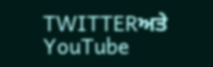TWITTERਅਤੇ YouTube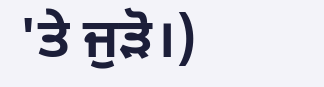'ਤੇ ਜੁੜੋ।)